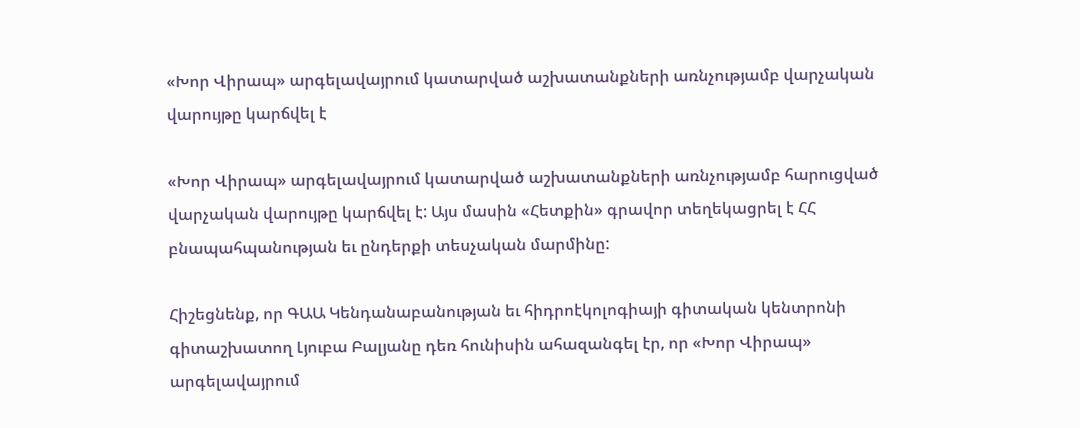«Խոր Վիրապ» արգելավայրում կատարված աշխատանքների առնչությամբ վարչական վարույթը կարճվել է

«Խոր Վիրապ» արգելավայրում կատարված աշխատանքների առնչությամբ հարուցված վարչական վարույթը կարճվել է: Այս մասին «Հետքին» գրավոր տեղեկացրել է ՀՀ բնապահպանության եւ ընդերքի տեսչական մարմինը:

Հիշեցնենք, որ ԳԱԱ Կենդանաբանության եւ հիդրոէկոլոգիայի գիտական կենտրոնի գիտաշխատող Լյուբա Բալյանը դեռ հունիսին ահազանգել էր, որ «Խոր Վիրապ» արգելավայրում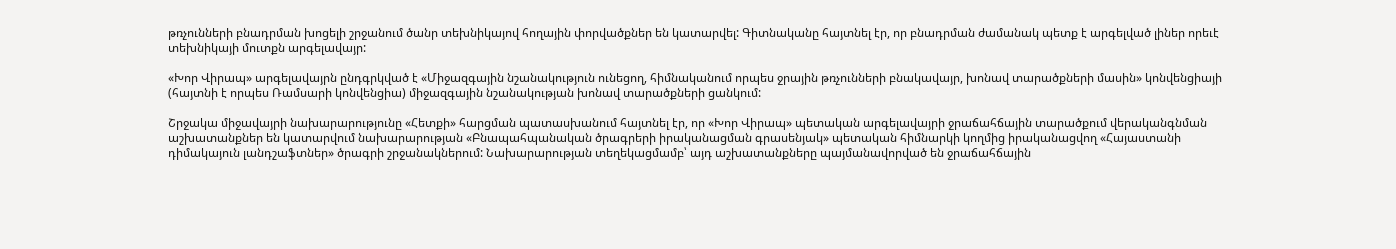թռչունների բնադրման խոցելի շրջանում ծանր տեխնիկայով հողային փորվածքներ են կատարվել: Գիտնականը հայտնել էր, որ բնադրման ժամանակ պետք է արգելված լիներ որեւէ տեխնիկայի մուտքն արգելավայր:

«Խոր Վիրապ» արգելավայրն ընդգրկված է «Միջազգային նշանակություն ունեցող, հիմնականում որպես ջրային թռչունների բնակավայր, խոնավ տարածքների մասին» կոնվենցիայի (հայտնի է որպես Ռամսարի կոնվենցիա) միջազգային նշանակության խոնավ տարածքների ցանկում:

Շրջակա միջավայրի նախարարությունը «Հետքի» հարցման պատասխանում հայտնել էր, որ «Խոր Վիրապ» պետական արգելավայրի ջրաճահճային տարածքում վերականգնման աշխատանքներ են կատարվում նախարարության «Բնապահպանական ծրագրերի իրականացման գրասենյակ» պետական հիմնարկի կողմից իրականացվող «Հայաստանի դիմակայուն լանդշաֆտներ» ծրագրի շրջանակներում: Նախարարության տեղեկացմամբ՝ այդ աշխատանքները պայմանավորված են ջրաճահճային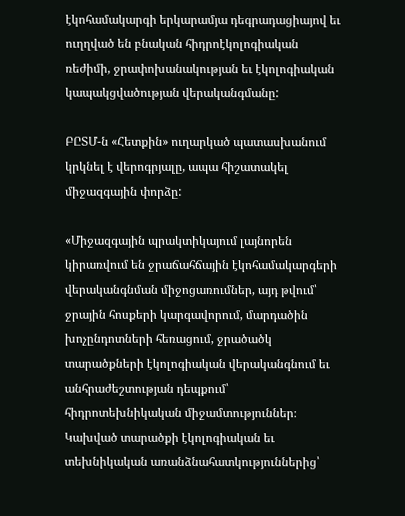էկոհամակարգի երկարամյա դեգրադացիայով եւ ուղղված են բնական հիդրոէկոլոգիական ռեժիմի, ջրափոխանակության եւ էկոլոգիական կապակցվածության վերականգմանը:

ԲԸՏՄ-ն «Հետքին» ուղարկած պատասխանում կրկնել է վերոգրյալը, ապա հիշատակել միջազգային փորձը:

«Միջազգային պրակտիկայում լայնորեն կիրառվում են ջրաճահճային էկոհամակարգերի վերականգնման միջոցառումներ, այդ թվում՝ ջրային հոսքերի կարգավորում, մարդածին խոչընդոտների հեռացում, ջրածածկ տարածքների էկոլոգիական վերականգնում եւ անհրաժեշտության դեպքում՝ հիդրոտեխնիկական միջամտություններ։ Կախված տարածքի էկոլոգիական եւ տեխնիկական առանձնահատկություններից՝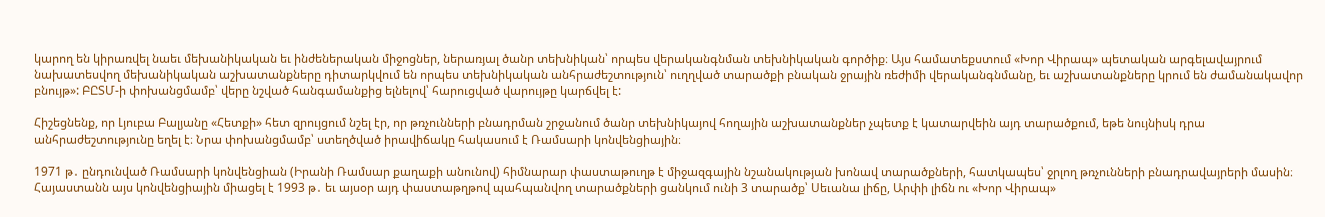կարող են կիրառվել նաեւ մեխանիկական եւ ինժեներական միջոցներ, ներառյալ ծանր տեխնիկան՝ որպես վերականգնման տեխնիկական գործիք։ Այս համատեքստում «Խոր Վիրապ» պետական արգելավայրում նախատեսվող մեխանիկական աշխատանքները դիտարկվում են որպես տեխնիկական անհրաժեշտություն՝ ուղղված տարածքի բնական ջրային ռեժիմի վերականգնմանը, եւ աշխատանքները կրում են ժամանակավոր բնույթ»: ԲԸՏՄ-ի փոխանցմամբ՝ վերը նշված հանգամանքից ելնելով՝ հարուցված վարույթը կարճվել է:

Հիշեցնենք, որ Լյուբա Բալյանը «Հետքի» հետ զրույցում նշել էր, որ թռչունների բնադրման շրջանում ծանր տեխնիկայով հողային աշխատանքներ չպետք է կատարվեին այդ տարածքում, եթե նույնիսկ դրա անհրաժեշտությունը եղել է։ Նրա փոխանցմամբ՝ ստեղծված իրավիճակը հակասում է Ռամսարի կոնվենցիային։

1971 թ․ ընդունված Ռամսարի կոնվենցիան (Իրանի Ռամսար քաղաքի անունով) հիմնարար փաստաթուղթ է միջազգային նշանակության խոնավ տարածքների, հատկապես՝ ջրլող թռչունների բնադրավայրերի մասին։ Հայաստանն այս կոնվենցիային միացել է 1993 թ․ եւ այսօր այդ փաստաթղթով պահպանվող տարածքների ցանկում ունի 3 տարածք՝ Սեւանա լիճը, Արփի լիճն ու «Խոր Վիրապ»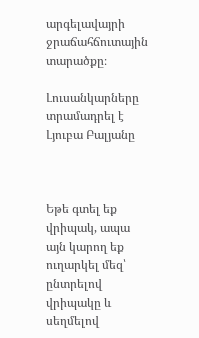արգելավայրի ջրաճահճուտային տարածքը։

Լուսանկարները տրամադրել է Լյուբա Բալյանը



Եթե գտել եք վրիպակ, ապա այն կարող եք ուղարկել մեզ՝ ընտրելով վրիպակը և սեղմելով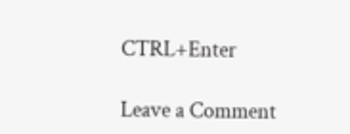CTRL+Enter

Leave a Comment